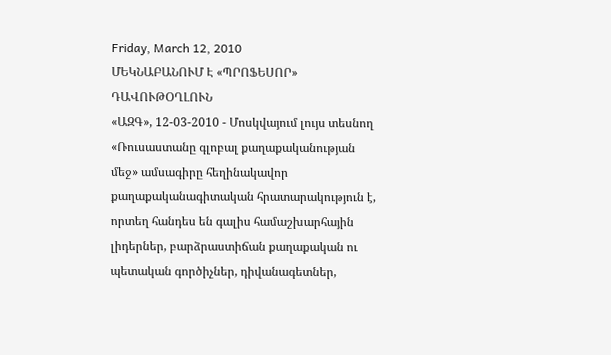Friday, March 12, 2010
ՄԵԿՆԱԲԱՆՈՒՄ Է «ՊՐՈՖԵՍՈՐ» ԴԱՎՈՒԹՕՂԼՈՒՆ
«ԱԶԳ», 12-03-2010 - Մոսկվայում լույս տեսնող «Ռուսաստանը գլոբալ քաղաքականության մեջ» ամսագիրը հեղինակավոր քաղաքականագիտական հրատարակություն է, որտեղ հանդես են գալիս համաշխարհային լիդերներ, բարձրաստիճան քաղաքական ու պետական գործիչներ, դիվանագետներ,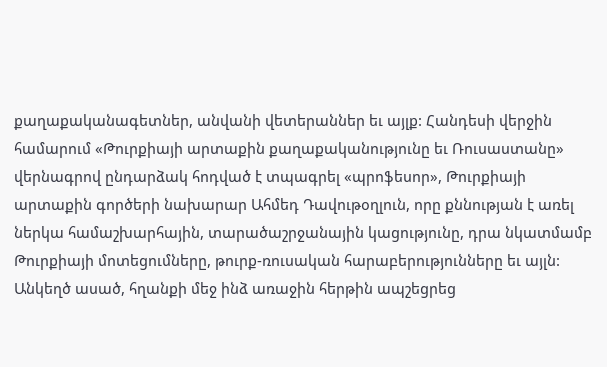քաղաքականագետներ, անվանի վետերաններ եւ այլք: Հանդեսի վերջին համարում «Թուրքիայի արտաքին քաղաքականությունը եւ Ռուսաստանը» վերնագրով ընդարձակ հոդված է տպագրել «պրոֆեսոր», Թուրքիայի արտաքին գործերի նախարար Ահմեդ Դավութօղլուն, որը քննության է առել ներկա համաշխարհային, տարածաշրջանային կացությունը, դրա նկատմամբ Թուրքիայի մոտեցումները, թուրք-ռուսական հարաբերությունները եւ այլն:
Անկեղծ ասած, հղանքի մեջ ինձ առաջին հերթին ապշեցրեց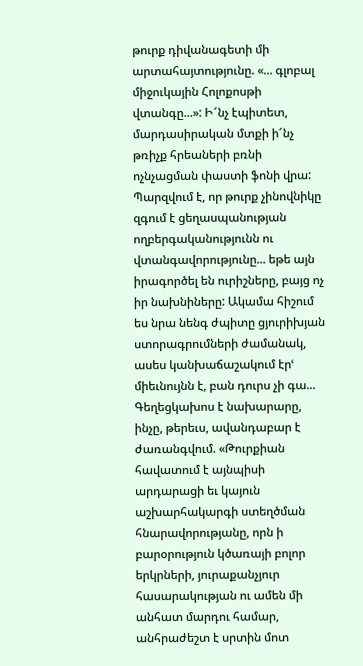թուրք դիվանագետի մի արտահայտությունը. «... գլոբալ միջուկային Հոլոքոսթի վտանգը...»: Ի՜նչ էպիտետ, մարդասիրական մտքի ի՜նչ թռիչք հրեաների բռնի ոչնչացման փաստի ֆոնի վրա: Պարզվում է, որ թուրք չինովնիկը զգում է ցեղասպանության ողբերգականությունն ու վտանգավորությունը... եթե այն իրագործել են ուրիշները, բայց ոչ իր նախնիները: Ակամա հիշում ես նրա նենգ ժպիտը ցյուրիխյան ստորագրումների ժամանակ, ասես կանխաճաշակում էրՙ միեւնույնն է, բան դուրս չի գա...
Գեղեցկախոս է նախարարը, ինչը, թերեւս, ավանդաբար է ժառանգվում. «Թուրքիան հավատում է այնպիսի արդարացի եւ կայուն աշխարհակարգի ստեղծման հնարավորությանը, որն ի բարօրություն կծառայի բոլոր երկրների, յուրաքանչյուր հասարակության ու ամեն մի անհատ մարդու համար, անհրաժեշտ է սրտին մոտ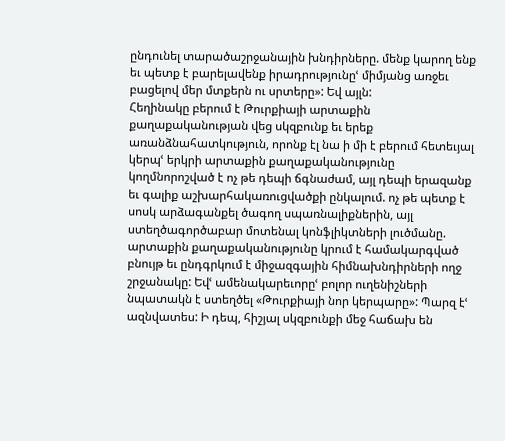ընդունել տարածաշրջանային խնդիրները. մենք կարող ենք եւ պետք է բարելավենք իրադրությունըՙ միմյանց առջեւ բացելով մեր մտքերն ու սրտերը»: Եվ այլն:
Հեղինակը բերում է Թուրքիայի արտաքին քաղաքականության վեց սկզբունք եւ երեք առանձնահատկություն, որոնք էլ նա ի մի է բերում հետեւյալ կերպՙ երկրի արտաքին քաղաքականությունը կողմնորոշված է ոչ թե դեպի ճգնաժամ, այլ դեպի երազանք եւ գալիք աշխարհակառուցվածքի ընկալում. ոչ թե պետք է սոսկ արձագանքել ծագող սպառնալիքներին, այլ ստեղծագործաբար մոտենալ կոնֆլիկտների լուծմանը. արտաքին քաղաքականությունը կրում է համակարգված բնույթ եւ ընդգրկում է միջազգային հիմնախնդիրների ողջ շրջանակը: Եվՙ ամենակարեւորըՙ բոլոր ուղենիշների նպատակն է ստեղծել «Թուրքիայի նոր կերպարը»: Պարզ էՙ ազնվատես: Ի դեպ, հիշյալ սկզբունքի մեջ հաճախ են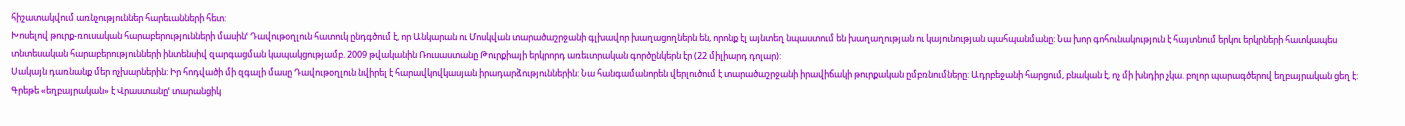հիշատակվում առնչություններ հարեւանների հետ:
Խոսելով թուրք-ռուսական հարաբերությունների մասինՙ Դավութօղլուն հատուկ ընդգծում է, որ Անկարան ու Մոսկվան տարածաշրջանի գլխավոր խաղացողներն են, որոնք էլ այնտեղ նպաստում են խաղաղության ու կայունության պահպանմանը: Նա խոր գոհունակություն է հայտնում երկու երկրների հատկապես տնտեսական հարաբերությունների ինտենսիվ զարգացման կապակցությամբ. 2009 թվականին Ռուսաստանը Թուրքիայի երկրորդ առեւտրական գործընկերն էր (22 միլիարդ դոլար):
Սակայն դառնանք մեր ոչխարներին: Իր հոդվածի մի զգալի մասը Դավութօղլուն նվիրել է հարավկովկասյան իրադարձություններին: Նա հանգամանորեն վերլուծում է տարածաշրջանի իրավիճակի թուրքական ըմբռնումները: Ադրբեջանի հարցում, բնական է, ոչ մի խնդիր չկա. բոլոր պարագծերով եղբայրական ցեղ է: Գրեթե «եղբայրական» է Վրաստանըՙ տարանցիկ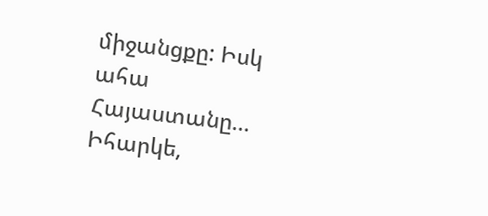միջանցքը: Իսկ ահա Հայաստանը... Իհարկե,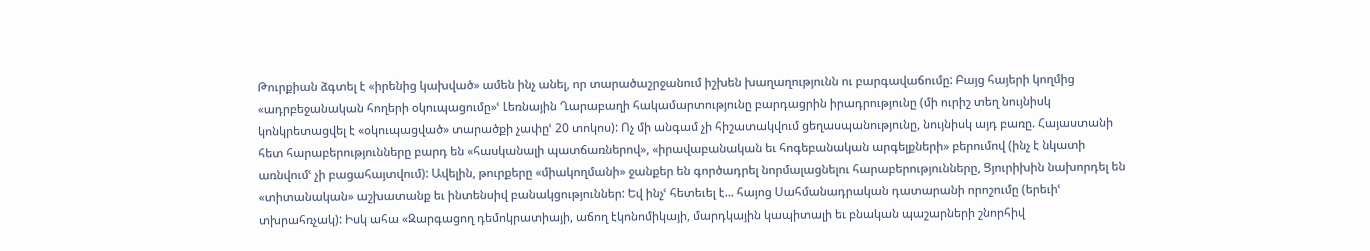Թուրքիան ձգտել է «իրենից կախված» ամեն ինչ անել, որ տարածաշրջանում իշխեն խաղաղությունն ու բարգավաճումը: Բայց հայերի կողմից «ադրբեջանական հողերի օկուպացումը»ՙ Լեռնային Ղարաբաղի հակամարտությունը բարդացրին իրադրությունը (մի ուրիշ տեղ նույնիսկ կոնկրետացվել է «օկուպացված» տարածքի չափըՙ 20 տոկոս): Ոչ մի անգամ չի հիշատակվում ցեղասպանությունը, նույնիսկ այդ բառը. Հայաստանի հետ հարաբերությունները բարդ են «հասկանալի պատճառներով», «իրավաբանական եւ հոգեբանական արգելքների» բերումով (ինչ է նկատի առնվումՙ չի բացահայտվում): Ավելին, թուրքերը «միակողմանի» ջանքեր են գործադրել նորմալացնելու հարաբերությունները, Ցյուրիխին նախորդել են «տիտանական» աշխատանք եւ ինտենսիվ բանակցություններ: Եվ ինչՙ հետեւել է... հայոց Սահմանադրական դատարանի որոշումը (երեւիՙ տխրահռչակ): Իսկ ահա «Զարգացող դեմոկրատիայի, աճող էկոնոմիկայի, մարդկային կապիտալի եւ բնական պաշարների շնորհիվ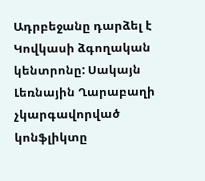Ադրբեջանը դարձել է Կովկասի ձգողական կենտրոնը: Սակայն Լեռնային Ղարաբաղի չկարգավորված կոնֆլիկտը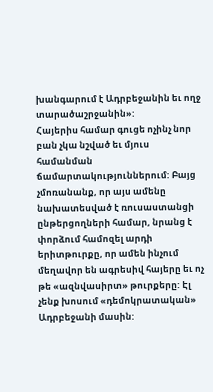խանգարում է Ադրբեջանին եւ ողջ տարածաշրջանին»:
Հայերիս համար գուցե ոչինչ նոր բան չկա նշված եւ մյուս համանման ճամարտակություններում: Բայց չմոռանանք, որ այս ամենը նախատեսված է ռուսաստանցի ընթերցողների համար, նրանց է փորձում համոզել արդի երիտթուրքը, որ ամեն ինչում մեղավոր են ագրեսիվ հայերը եւ ոչ թե «ազնվասիրտ» թուրքերը: Էլ չենք խոսում «դեմոկրատական» Ադրբեջանի մասին: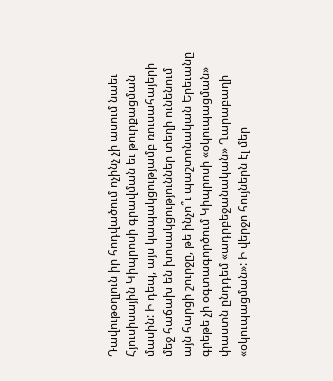Դավութօղլուն իր հոդվածում ոչինչ չի ասում նաեւ Հյուսիսային Կիպրոսի գրավման եւ թուրքացման մասին: Ի դեպ, այս կապակցությամբ ռուսահայերի մեջ հաճախ են խոսակցություններ տեղի ունենում այն հարցի շուրջը, թե ինչո՞ւ պաշտոնական Երեւանը գրեթե չի օգտագործում Կիպրոսի «օկուպացման» փաստն ընդդեմ «ադրբեջանական» Ղարաբաղի «օկուպացման»: Ի վերջո հույներն էլ մեր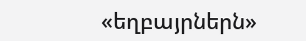«եղբայրներն»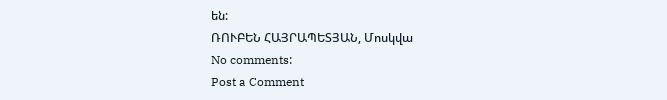են:
ՌՈՒԲԵՆ ՀԱՅՐԱՊԵՏՅԱՆ, Մոսկվա
No comments:
Post a Comment